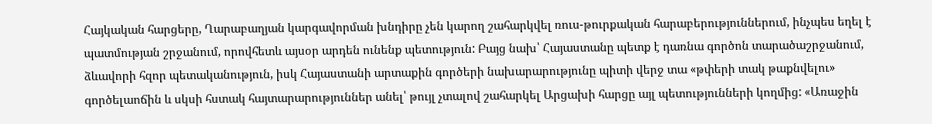Հայկական հարցերը, Ղարաբաղյան կարգավորման խնդիրը չեն կարող շահարկվել ռուս-թուրքական հարաբերություններում, ինչպես եղել է պատմության շրջանում, որովհետև այսօր արդեն ունենք պետություն: Բայց նախ՝ Հայաստանը պետք է դառնա գործոն տարածաշրջանում, ձևավորի հզոր պետականություն, իսկ Հայաստանի արտաքին գործերի նախարարությունը պիտի վերջ տա «թփերի տակ թաքնվելու» գործելաոճին և սկսի հստակ հայտարարություններ անել՝ թույլ չտալով շահարկել Արցախի հարցը այլ պետությունների կողմից: «Առաջին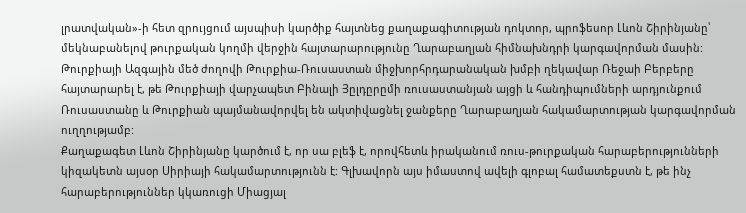լրատվական»-ի հետ զրույցում այսպիսի կարծիք հայտնեց քաղաքագիտության դոկտոր, պրոֆեսոր Լևոն Շիրինյանը՝ մեկնաբանելով թուրքական կողմի վերջին հայտարարությունը Ղարաբաղյան հիմնախնդրի կարգավորման մասին:
Թուրքիայի Ազգային մեծ ժողովի Թուրքիա-Ռուսաստան միջխորհրդարանական խմբի ղեկավար Ռեջաի Բերբերը հայտարարել է, թե Թուրքիայի վարչապետ Բինալի Յըլդըրըմի ռուսաստանյան այցի և հանդիպումների արդյունքում Ռուսաստանը և Թուրքիան պայմանավորվել են ակտիվացնել ջանքերը Ղարաբաղյան հակամարտության կարգավորման ուղղությամբ:
Քաղաքագետ Լևոն Շիրինյանը կարծում է, որ սա բլեֆ է, որովհետև իրականում ռուս-թուրքական հարաբերությունների կիզակետն այսօր Սիրիայի հակամարտությունն է: Գլխավորն այս իմաստով ավելի գլոբալ համատեքստն է, թե ինչ հարաբերություններ կկառուցի Միացյալ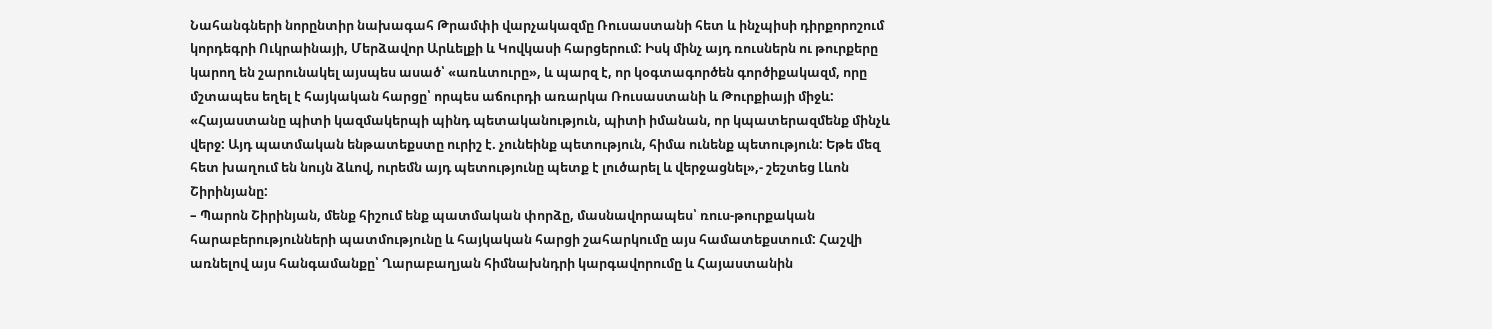Նահանգների նորընտիր նախագահ Թրամփի վարչակազմը Ռուսաստանի հետ և ինչպիսի դիրքորոշում կորդեգրի Ուկրաինայի, Մերձավոր Արևելքի և Կովկասի հարցերում: Իսկ մինչ այդ ռուսներն ու թուրքերը կարող են շարունակել այսպես ասած՝ «առևտուրը», և պարզ է, որ կօգտագործեն գործիքակազմ, որը մշտապես եղել է հայկական հարցը՝ որպես աճուրդի առարկա Ռուսաստանի և Թուրքիայի միջև:
«Հայաստանը պիտի կազմակերպի պինդ պետականություն, պիտի իմանան, որ կպատերազմենք մինչև վերջ: Այդ պատմական ենթատեքստը ուրիշ է. չունեինք պետություն, հիմա ունենք պետություն: Եթե մեզ հետ խաղում են նույն ձևով, ուրեմն այդ պետությունը պետք է լուծարել և վերջացնել»,- շեշտեց Լևոն Շիրինյանը:
– Պարոն Շիրինյան, մենք հիշում ենք պատմական փորձը, մասնավորապես՝ ռուս-թուրքական հարաբերությունների պատմությունը և հայկական հարցի շահարկումը այս համատեքստում: Հաշվի առնելով այս հանգամանքը՝ Ղարաբաղյան հիմնախնդրի կարգավորումը և Հայաստանին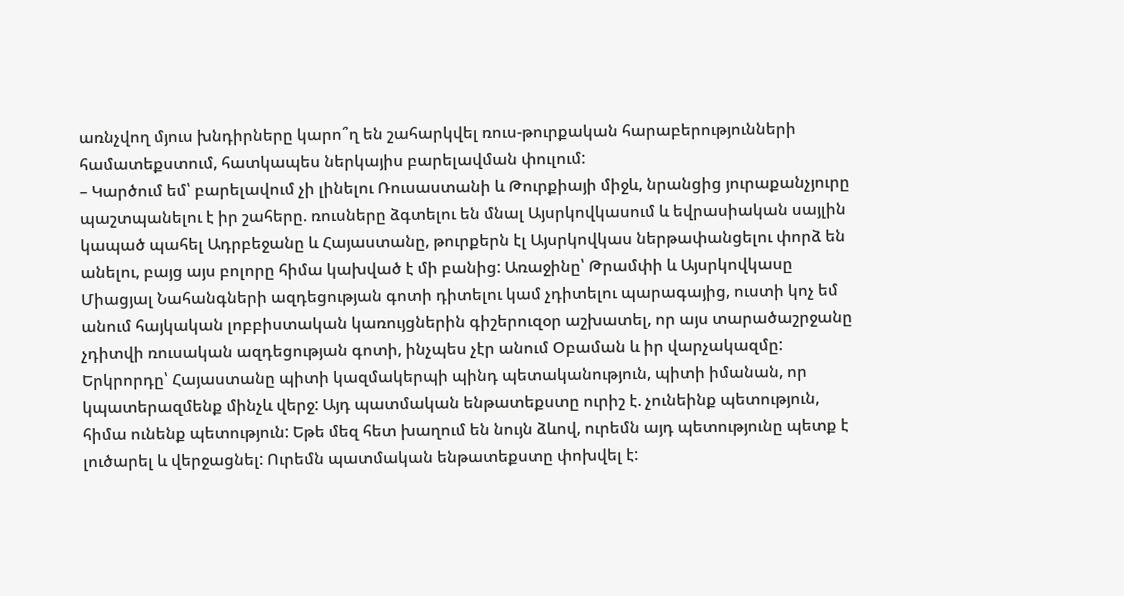առնչվող մյուս խնդիրները կարո՞ղ են շահարկվել ռուս-թուրքական հարաբերությունների համատեքստում, հատկապես ներկայիս բարելավման փուլում:
– Կարծում եմ՝ բարելավում չի լինելու Ռուսաստանի և Թուրքիայի միջև, նրանցից յուրաքանչյուրը պաշտպանելու է իր շահերը. ռուսները ձգտելու են մնալ Այսրկովկասում և եվրասիական սայլին կապած պահել Ադրբեջանը և Հայաստանը, թուրքերն էլ Այսրկովկաս ներթափանցելու փորձ են անելու, բայց այս բոլորը հիմա կախված է մի բանից: Առաջինը՝ Թրամփի և Այսրկովկասը Միացյալ Նահանգների ազդեցության գոտի դիտելու կամ չդիտելու պարագայից, ուստի կոչ եմ անում հայկական լոբբիստական կառույցներին գիշերուզօր աշխատել, որ այս տարածաշրջանը չդիտվի ռուսական ազդեցության գոտի, ինչպես չէր անում Օբաման և իր վարչակազմը:
Երկրորդը՝ Հայաստանը պիտի կազմակերպի պինդ պետականություն, պիտի իմանան, որ կպատերազմենք մինչև վերջ: Այդ պատմական ենթատեքստը ուրիշ է. չունեինք պետություն, հիմա ունենք պետություն: Եթե մեզ հետ խաղում են նույն ձևով, ուրեմն այդ պետությունը պետք է լուծարել և վերջացնել: Ուրեմն պատմական ենթատեքստը փոխվել է: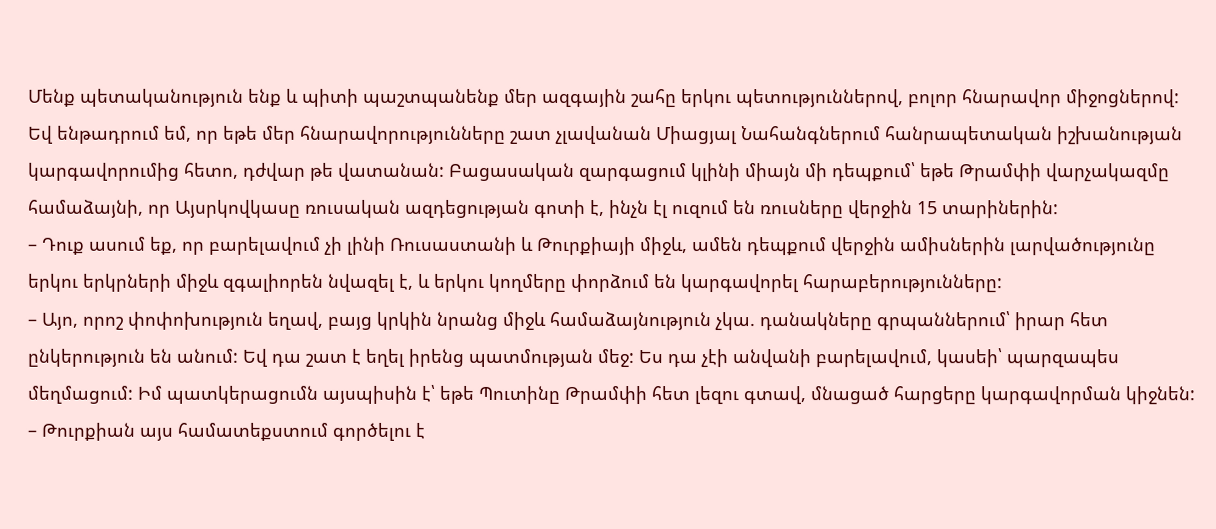Մենք պետականություն ենք և պիտի պաշտպանենք մեր ազգային շահը երկու պետություններով, բոլոր հնարավոր միջոցներով: Եվ ենթադրում եմ, որ եթե մեր հնարավորությունները շատ չլավանան Միացյալ Նահանգներում հանրապետական իշխանության կարգավորումից հետո, դժվար թե վատանան: Բացասական զարգացում կլինի միայն մի դեպքում՝ եթե Թրամփի վարչակազմը համաձայնի, որ Այսրկովկասը ռուսական ազդեցության գոտի է, ինչն էլ ուզում են ռուսները վերջին 15 տարիներին:
– Դուք ասում եք, որ բարելավում չի լինի Ռուսաստանի և Թուրքիայի միջև, ամեն դեպքում վերջին ամիսներին լարվածությունը երկու երկրների միջև զգալիորեն նվազել է, և երկու կողմերը փորձում են կարգավորել հարաբերությունները:
– Այո, որոշ փոփոխություն եղավ, բայց կրկին նրանց միջև համաձայնություն չկա. դանակները գրպաններում՝ իրար հետ ընկերություն են անում: Եվ դա շատ է եղել իրենց պատմության մեջ: Ես դա չէի անվանի բարելավում, կասեի՝ պարզապես մեղմացում: Իմ պատկերացումն այսպիսին է՝ եթե Պուտինը Թրամփի հետ լեզու գտավ, մնացած հարցերը կարգավորման կիջնեն:
– Թուրքիան այս համատեքստում գործելու է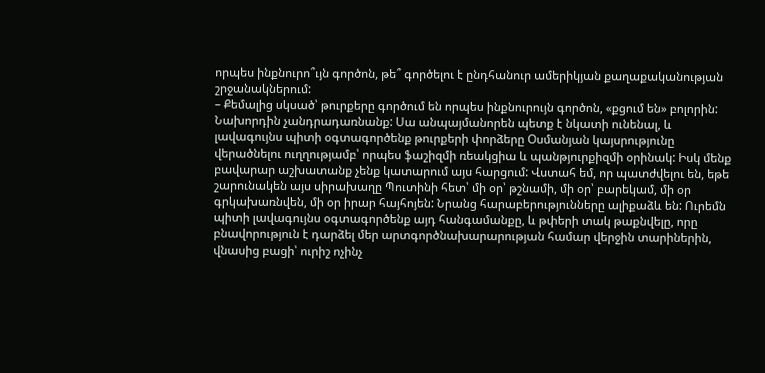որպես ինքնուրո՞ւյն գործոն, թե՞ գործելու է ընդհանուր ամերիկյան քաղաքականության շրջանակներում:
– Քեմալից սկսած՝ թուրքերը գործում են որպես ինքնուրույն գործոն, «քցում են» բոլորին: Նախորդին չանդրադառնանք: Սա անպայմանորեն պետք է նկատի ունենալ, և լավագույնս պիտի օգտագործենք թուրքերի փորձերը Օսմանյան կայսրությունը վերածնելու ուղղությամբ՝ որպես ֆաշիզմի ռեակցիա և պանթյուրքիզմի օրինակ: Իսկ մենք բավարար աշխատանք չենք կատարում այս հարցում: Վստահ եմ, որ պատժվելու են, եթե շարունակեն այս սիրախաղը Պուտինի հետ՝ մի օր՝ թշնամի, մի օր՝ բարեկամ, մի օր գրկախառնվեն, մի օր իրար հայհոյեն: Նրանց հարաբերությունները ալիքաձև են: Ուրեմն պիտի լավագույնս օգտագործենք այդ հանգամանքը, և թփերի տակ թաքնվելը, որը բնավորություն է դարձել մեր արտգործնախարարության համար վերջին տարիներին, վնասից բացի՝ ուրիշ ոչինչ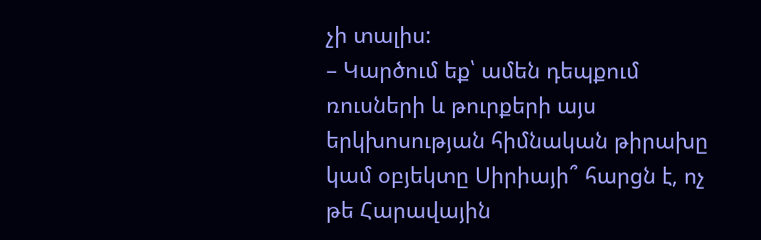չի տալիս:
– Կարծում եք՝ ամեն դեպքում ռուսների և թուրքերի այս երկխոսության հիմնական թիրախը կամ օբյեկտը Սիրիայի՞ հարցն է, ոչ թե Հարավային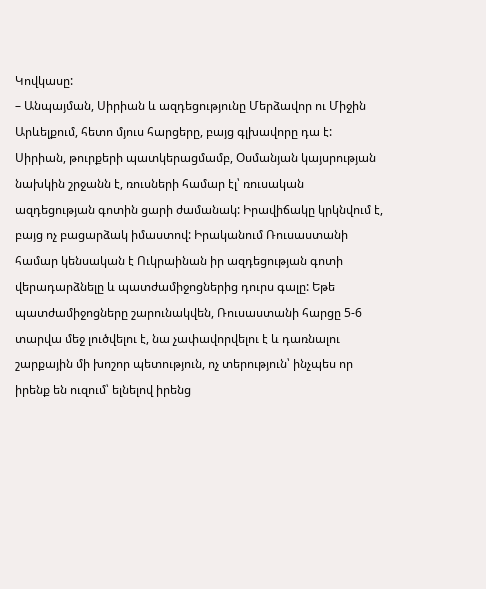Կովկասը:
– Անպայման, Սիրիան և ազդեցությունը Մերձավոր ու Միջին Արևելքում, հետո մյուս հարցերը, բայց գլխավորը դա է: Սիրիան, թուրքերի պատկերացմամբ, Օսմանյան կայսրության նախկին շրջանն է, ռուսների համար էլ՝ ռուսական ազդեցության գոտին ցարի ժամանակ: Իրավիճակը կրկնվում է, բայց ոչ բացարձակ իմաստով: Իրականում Ռուսաստանի համար կենսական է Ուկրաինան իր ազդեցության գոտի վերադարձնելը և պատժամիջոցներից դուրս գալը: Եթե պատժամիջոցները շարունակվեն, Ռուսաստանի հարցը 5-6 տարվա մեջ լուծվելու է, նա չափավորվելու է և դառնալու շարքային մի խոշոր պետություն, ոչ տերություն՝ ինչպես որ իրենք են ուզում՝ ելնելով իրենց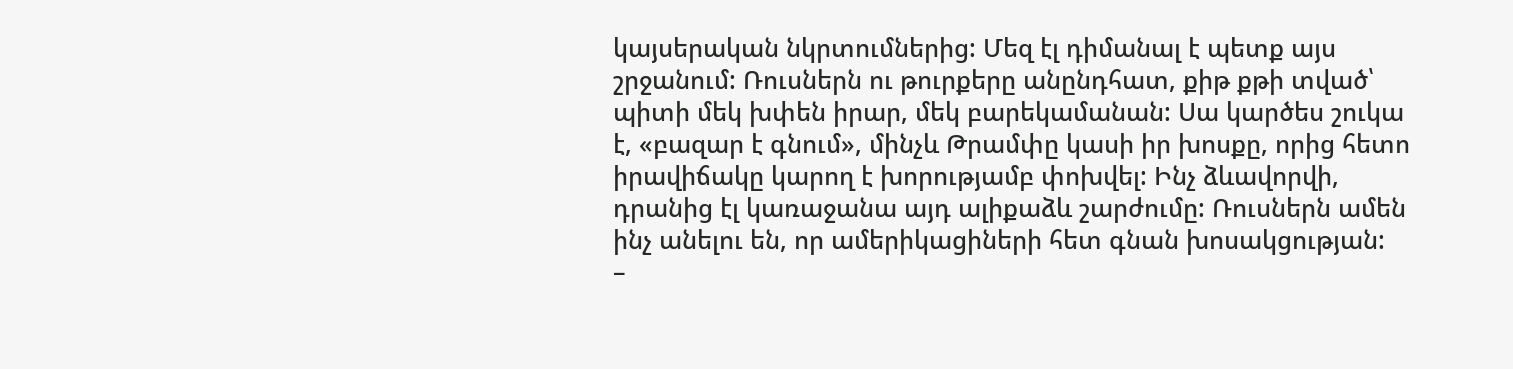կայսերական նկրտումներից: Մեզ էլ դիմանալ է պետք այս շրջանում: Ռուսներն ու թուրքերը անընդհատ, քիթ քթի տված՝ պիտի մեկ խփեն իրար, մեկ բարեկամանան: Սա կարծես շուկա է, «բազար է գնում», մինչև Թրամփը կասի իր խոսքը, որից հետո իրավիճակը կարող է խորությամբ փոխվել: Ինչ ձևավորվի, դրանից էլ կառաջանա այդ ալիքաձև շարժումը: Ռուսներն ամեն ինչ անելու են, որ ամերիկացիների հետ գնան խոսակցության:
–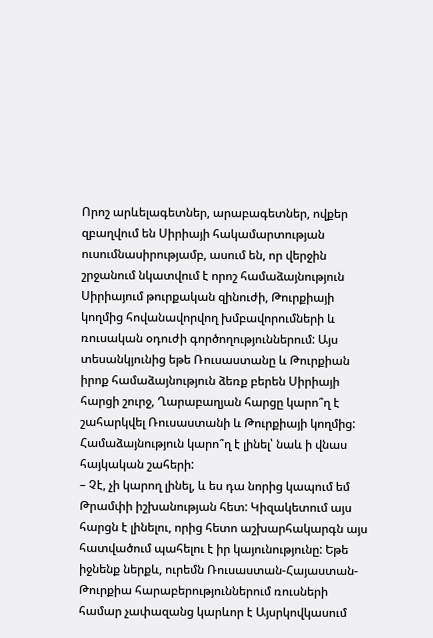Որոշ արևելագետներ, արաբագետներ, ովքեր զբաղվում են Սիրիայի հակամարտության ուսումնասիրությամբ, ասում են, որ վերջին շրջանում նկատվում է որոշ համաձայնություն Սիրիայում թուրքական զինուժի, Թուրքիայի կողմից հովանավորվող խմբավորումների և ռուսական օդուժի գործողություններում: Այս տեսանկյունից եթե Ռուսաստանը և Թուրքիան իրոք համաձայնություն ձեռք բերեն Սիրիայի հարցի շուրջ, Ղարաբաղյան հարցը կարո՞ղ է շահարկվել Ռուսաստանի և Թուրքիայի կողմից: Համաձայնություն կարո՞ղ է լինել՝ նաև ի վնաս հայկական շահերի:
– Չէ, չի կարող լինել, և ես դա նորից կապում եմ Թրամփի իշխանության հետ: Կիզակետում այս հարցն է լինելու, որից հետո աշխարհակարգն այս հատվածում պահելու է իր կայունությունը: Եթե իջնենք ներքև, ուրեմն Ռուսաստան-Հայաստան-Թուրքիա հարաբերություններում ռուսների համար չափազանց կարևոր է Այսրկովկասում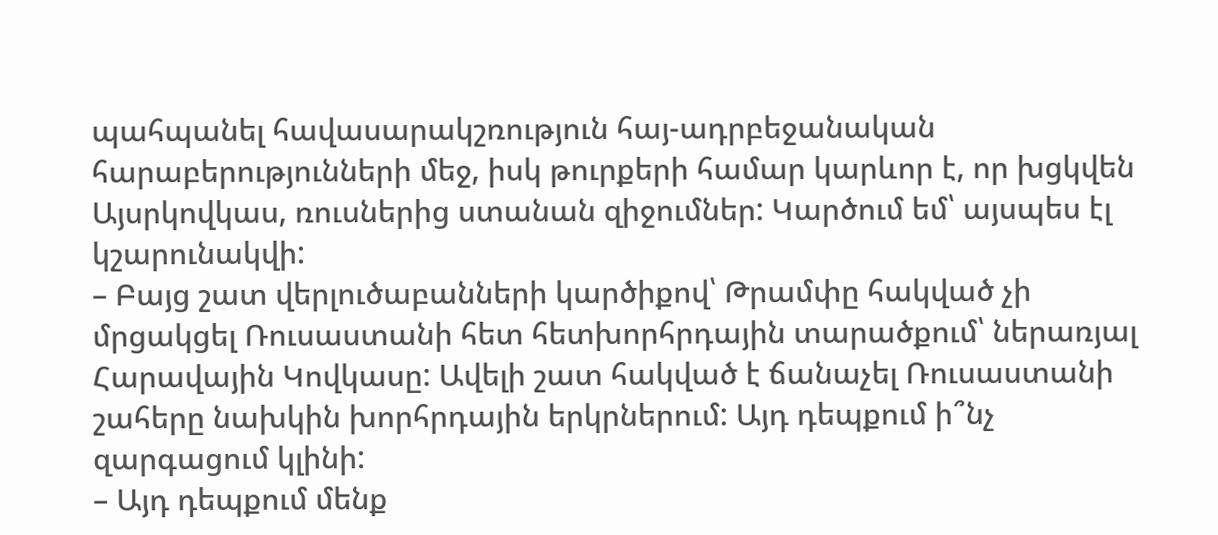պահպանել հավասարակշռություն հայ-ադրբեջանական հարաբերությունների մեջ, իսկ թուրքերի համար կարևոր է, որ խցկվեն Այսրկովկաս, ռուսներից ստանան զիջումներ: Կարծում եմ՝ այսպես էլ կշարունակվի:
– Բայց շատ վերլուծաբանների կարծիքով՝ Թրամփը հակված չի մրցակցել Ռուսաստանի հետ հետխորհրդային տարածքում՝ ներառյալ Հարավային Կովկասը: Ավելի շատ հակված է ճանաչել Ռուսաստանի շահերը նախկին խորհրդային երկրներում: Այդ դեպքում ի՞նչ զարգացում կլինի:
– Այդ դեպքում մենք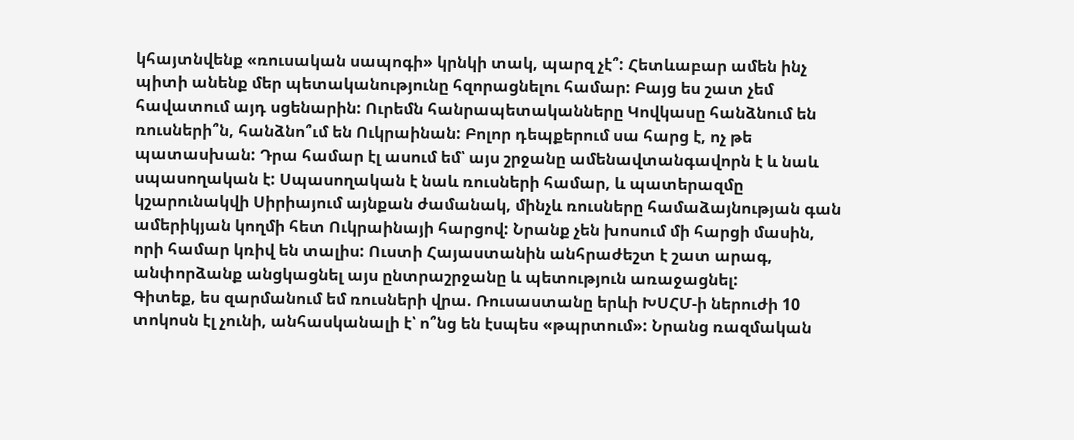կհայտնվենք «ռուսական սապոգի» կրնկի տակ, պարզ չէ՞: Հետևաբար ամեն ինչ պիտի անենք մեր պետականությունը հզորացնելու համար: Բայց ես շատ չեմ հավատում այդ սցենարին: Ուրեմն հանրապետականները Կովկասը հանձնում են ռուսների՞ն, հանձնո՞ւմ են Ուկրաինան: Բոլոր դեպքերում սա հարց է, ոչ թե պատասխան: Դրա համար էլ ասում եմ՝ այս շրջանը ամենավտանգավորն է և նաև սպասողական է: Սպասողական է նաև ռուսների համար, և պատերազմը կշարունակվի Սիրիայում այնքան ժամանակ, մինչև ռուսները համաձայնության գան ամերիկյան կողմի հետ Ուկրաինայի հարցով: Նրանք չեն խոսում մի հարցի մասին, որի համար կռիվ են տալիս: Ուստի Հայաստանին անհրաժեշտ է շատ արագ, անփորձանք անցկացնել այս ընտրաշրջանը և պետություն առաջացնել:
Գիտեք, ես զարմանում եմ ռուսների վրա. Ռուսաստանը երևի ԽՍՀՄ-ի ներուժի 10 տոկոսն էլ չունի, անհասկանալի է՝ ո՞նց են էսպես «թպրտում»: Նրանց ռազմական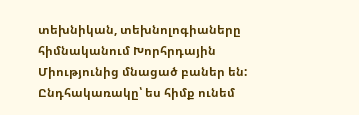տեխնիկան, տեխնոլոգիաները հիմնականում Խորհրդային Միությունից մնացած բաներ են: Ընդհակառակը՝ ես հիմք ունեմ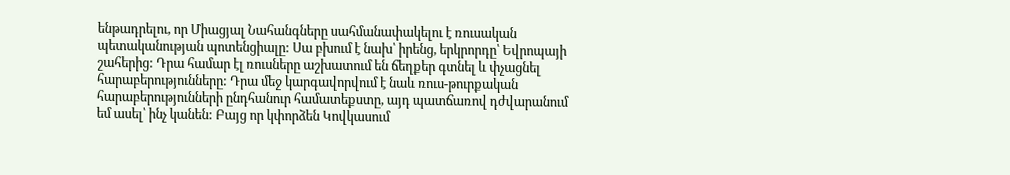ենթադրելու, որ Միացյալ Նահանգները սահմանափակելու է ռուսական պետականության պոտենցիալը: Սա բխում է նախ՝ իրենց, երկրորդը՝ Եվրոպայի շահերից: Դրա համար էլ ռուսները աշխատում են ճեղքեր գտնել և փչացնել հարաբերությունները: Դրա մեջ կարգավորվում է նաև ռուս-թուրքական հարաբերությունների ընդհանուր համատեքստը, այդ պատճառով դժվարանում եմ ասել՝ ինչ կանեն: Բայց որ կփորձեն Կովկասում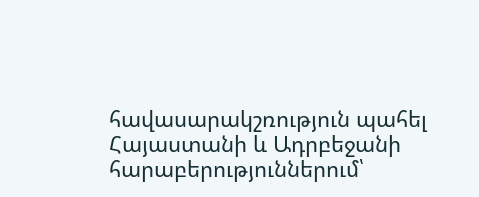հավասարակշռություն պահել Հայաստանի և Ադրբեջանի հարաբերություններում՝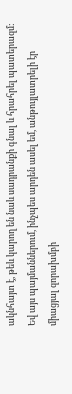ակնհայտ է, թեև կարող են նաև սադրանքի գնալ և հրահրել պատերազմ: Եվ այս պայմաններում, ինչպես արդեն ասել եմ, անթույլատրելի էր միացյալ զորախմբի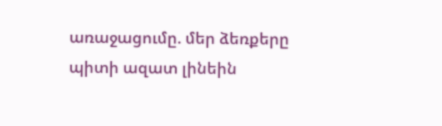առաջացումը. մեր ձեռքերը պիտի ազատ լինեին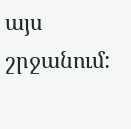այս շրջանում: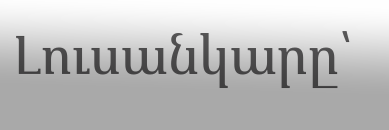Լուսանկարը՝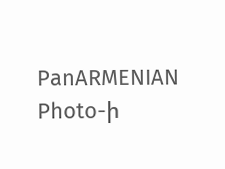PanARMENIAN Photo-ի